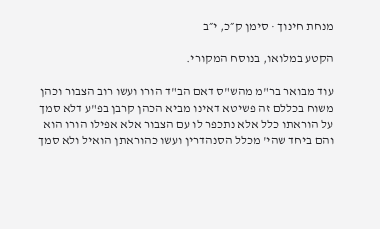מנחת חינוך · סימן ק״כ, י״ב

הקטע במלואו, בנוסח המקורי.

עוד מבואר בר"מ מהש"ס דאם הב"ד הורו ועשו רוב הצבור וכהן משוח בכללם זה פשיטא דאינו מביא הכהן קרבן בפ"ע דלא סמך על הוראתו כלל אלא נתכפר לו עם הצבור אלא אפילו הורו הוא והם ביחד שהי' מכלל הסנהדרין ועשו כהוראתן הואיל ולא סמך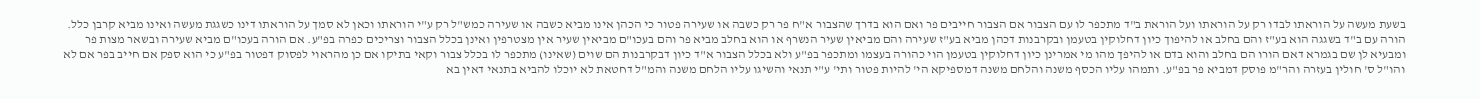בשעת מעשה על הוראתו לבדו רק על הוראתו ועל הוראת ב"ד מתכפר לו עם הצבור אם הצבור חייבים פר ואם הוא בדרך שהצבור א"ח פר רק כשבה או שעירה פטור כי הכהן אינו מביא כשבה או שעירה כמש"ל רק ע"י הוראתו וכאן לא סמך על הוראתו דינו כשגגת מעשה ואינו מביא קרבן כלל. הורה עם ב"ד בשגגה הוא בע"ז והם בחלב או להיפוך כיון דחלוקין בטעמן ובקרבנות דכהן מביא בע"ז שעירה והם מביאין שעיר הנשרף או הוא בחלב מביא פר והם בעכו"ם מביאין שעיר אין מצטרפין ואינן בכלל הצבור וצריכים כפרה בפ"ע. אם הורה בעכו"ם מביא שעירה ובשאר מצות פר ומבעיא לן שם בגמרא דאם הורו הם בחלב והוא בדם או להיפך מהו מי אמרינן כיון דחלוקין בטעמן הוי כהורה בעצמו ומתכפר בפ"ע ולא בכלל הצבור א"ד כיון דבקרבנות הם שוים (שאינו) מתכפר לו בכלל צבור וקאי בתיקו אם כן מהראוי לפסוק דפטור בפ"ע כי הוא ספק אם חייב בפר אם לא והו"ל ס' חולין בעזרה והר"מ פוסק דמביא פר בפ"ע. ותמהו עליו הכסף משנה והלחם משנה דמספיקא הי' להיות פטור ותי' ע"י תנאי והשיגו עליו הלחם משנה והמ"ל דחטאת לא יוכלו להביא בתנאי דאין בא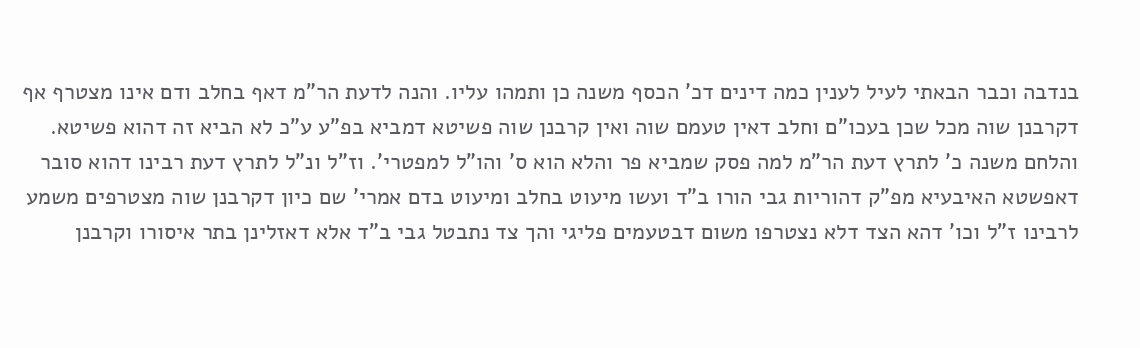בנדבה וכבר הבאתי לעיל לענין כמה דינים דכ' הכסף משנה כן ותמהו עליו. והנה לדעת הר"מ דאף בחלב ודם אינו מצטרף אף דקרבנן שוה מכל שכן בעכו"ם וחלב דאין טעמם שוה ואין קרבנן שוה פשיטא דמביא בפ"ע ע"כ לא הביא זה דהוא פשיטא. והלחם משנה כ' לתרץ דעת הר"מ למה פסק שמביא פר והלא הוא ס' והו"ל למפטרי'. וז"ל ונ"ל לתרץ דעת רבינו דהוא סובר דאפשטא האיבעיא מפ"ק דהוריות גבי הורו ב"ד ועשו מיעוט בחלב ומיעוט בדם אמרי' שם כיון דקרבנן שוה מצטרפים משמע לרבינו ז"ל וכו' דהא הצד דלא נצטרפו משום דבטעמים פליגי והך צד נתבטל גבי ב"ד אלא דאזלינן בתר איסורו וקרבנן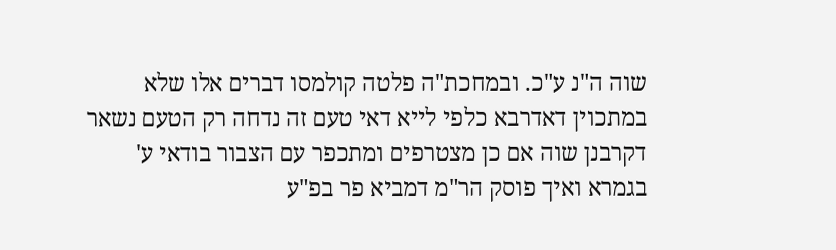שוה ה"נ ע"כ. ובמחכת"ה פלטה קולמסו דברים אלו שלא במתכוין דאדרבא כלפי לייא דאי טעם זה נדחה רק הטעם נשאר דקרבנן שוה אם כן מצטרפים ומתכפר עם הצבור בודאי ע' בגמרא ואיך פוסק הר"מ דמביא פר בפ"ע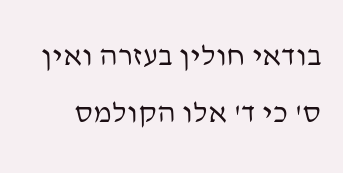בודאי חולין בעזרה ואין ס' כי ד' אלו הקולמס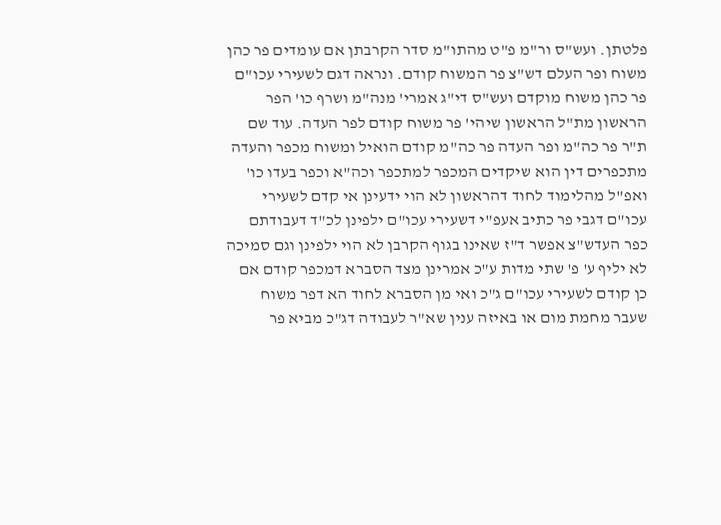פלטתן. ועש"ס ור"מ פ"ט מהתו"מ סדר הקרבתן אם עומדים פר כהן משוח ופר העלם דש"צ פר המשוח קודם. ונראה דגם לשעירי עכו"ם פר כהן משוח מוקדם ועש"ס די"ג אמרי' מנה"מ ושרף כו' הפר הראשון מת"ל הראשון שיהי' פר משוח קודם לפר העדה. עוד שם ת"ר פר כה"מ ופר העדה פר כה"מ קודם הואיל ומשוח מכפר והעדה מתכפרים דין הוא שיקדים המכפר למתכפר וכה"א וכפר בעדו כו' ואפ"ל מהלימוד לחוד דהראשון לא הוי ידעינן אי קדם לשעירי עכו"ם דגבי פר כתיב אעפ"י דשעירי עכו"ם ילפינן לכ"ד דעבודתם כפר העדש"צ אפשר ד"ז שאינו בגוף הקרבן לא הוי ילפינן וגם סמיכה לא יליף ע' פ' שתי מדות ע"כ אמרינן מצד הסברא דמכפר קודם אם כן קודם לשעירי עכו"ם ג"כ ואי מן הסברא לחוד הא דפר משוח שעבר מחמת מום או באיזה ענין שא"ר לעבודה דג"כ מביא פר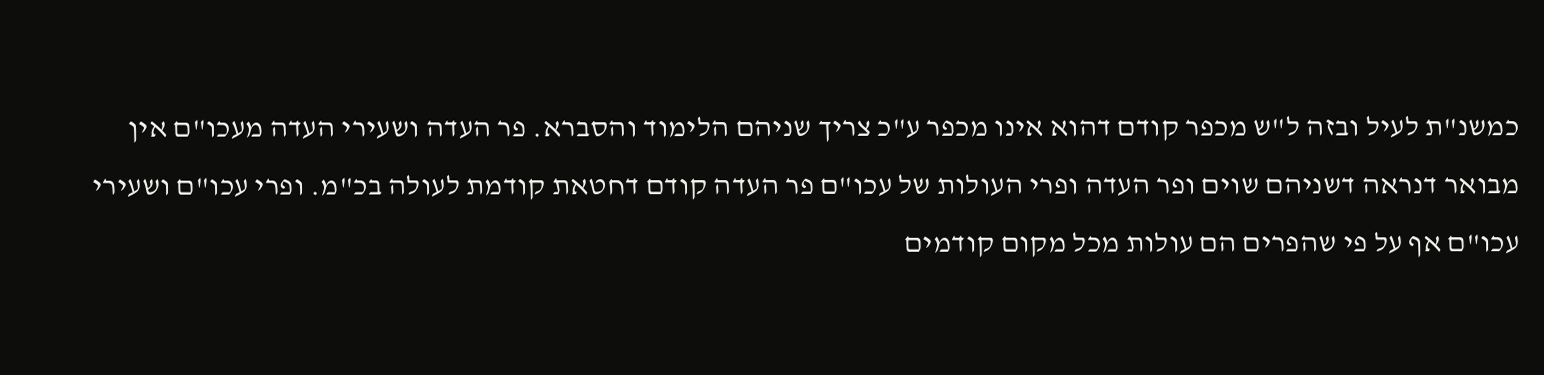כמשנ"ת לעיל ובזה ל"ש מכפר קודם דהוא אינו מכפר ע"כ צריך שניהם הלימוד והסברא. פר העדה ושעירי העדה מעכו"ם אין מבואר דנראה דשניהם שוים ופר העדה ופרי העולות של עכו"ם פר העדה קודם דחטאת קודמת לעולה בכ"מ. ופרי עכו"ם ושעירי עכו"ם אף על פי שהפרים הם עולות מכל מקום קודמים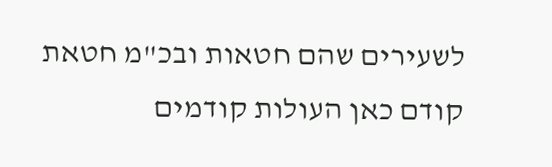לשעירים שהם חטאות ובכ"מ חטאת קודם כאן העולות קודמים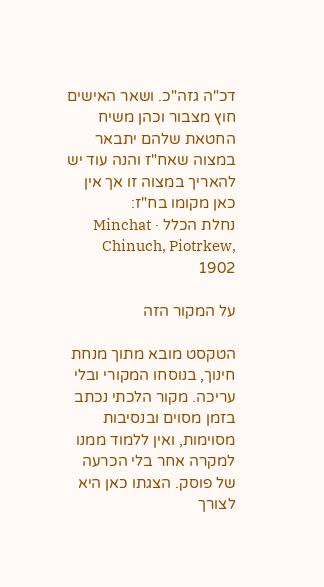דכ"ה גזה"כ. ושאר האישים חוץ מצבור וכהן משיח החטאת שלהם יתבאר במצוה שאח"ז והנה עוד יש להאריך במצוה זו אך אין כאן מקומו בח"ז:
נחלת הכלל · Minchat Chinuch, Piotrkew, 1902

על המקור הזה

הטקסט מובא מתוך מנחת חינוך, בנוסחו המקורי ובלי עריכה. מקור הלכתי נכתב בזמן מסוים ובנסיבות מסוימות, ואין ללמוד ממנו למקרה אחר בלי הכרעה של פוסק. הצגתו כאן היא לצורך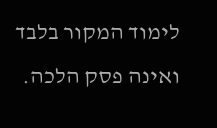לימוד המקור בלבד ואינה פסק הלכה.